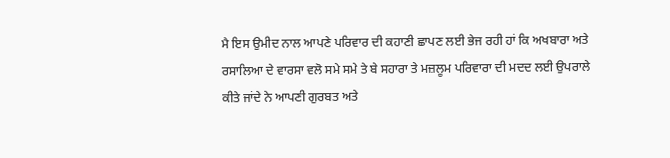ਮੈ ਇਸ ਉਮੀਦ ਨਾਲ ਆਪਣੇ ਪਰਿਵਾਰ ਦੀ ਕਹਾਣੀ ਛਾਪਣ ਲਈ ਭੇਜ ਰਹੀ ਹਾਂ ਕਿ ਅਖਬਾਰਾ ਅਤੇ ਰਸਾਲਿਆ ਦੇ ਵਾਰਸਾ ਵਲੋ ਸਮੇ ਸਮੇ ਤੇ ਬੇ ਸਹਾਰਾ ਤੇ ਮਜ਼ਲੂਮ ਪਰਿਵਾਰਾ ਦੀ ਮਦਦ ਲਈ ਉਪਰਾਲੇ ਕੀਤੇ ਜਾਂਦੇ ਨੇ ਆਪਣੀ ਗੁਰਬਤ ਅਤੇ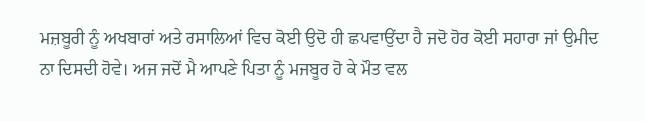ਮਜ਼ਬੂਰੀ ਨੂੰ ਅਖਬਾਰਾਂ ਅਤੇ ਰਸਾਲਿਆਂ ਵਿਚ ਕੋਈ ਉਦੋ ਹੀ ਛਪਵਾਉਂਦਾ ਹੈ ਜਦੋ ਹੋਰ ਕੋਈ ਸਹਾਰਾ ਜਾਂ ਉਮੀਦ ਨਾ ਦਿਸਦੀ ਹੋਵੇ। ਅਜ ਜਦੋਂ ਮੈ ਆਪਣੇ ਪਿਤਾ ਨੂੰ ਮਜਬੂਰ ਹੋ ਕੇ ਮੌਤ ਵਲ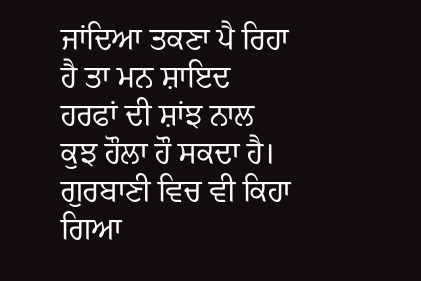ਜਾਂਦਿਆ ਤਕਣਾ ਪੈ ਰਿਹਾ ਹੈ ਤਾ ਮਨ ਸ਼ਾਇਦ ਹਰਫਾਂ ਦੀ ਸ਼ਾਂਝ ਨਾਲ ਕੁਝ ਹੌਲਾ ਹੌ ਸਕਦਾ ਹੈ। ਗੁਰਬਾਣੀ ਵਿਚ ਵੀ ਕਿਹਾ ਗਿਆ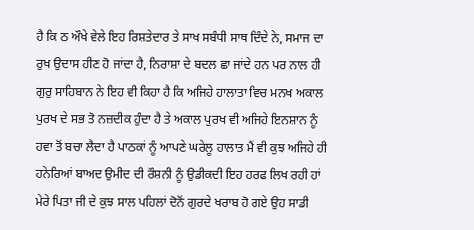ਹੈ ਕਿ ਠ ਔਖੇ ਵੇਲੇ ਇਹ ਰਿਸ਼ਤੇਦਾਰ ਤੇ ਸਾਖ ਸਬੰਧੀ ਸਾਥ ਦਿੰਦੇ ਨੇ, ਸਮਾਜ ਦਾ ਰੁਖ ਉਦਾਸ ਹੀਣ ਹੋ ਜਾਂਦਾ ਹੈ, ਨਿਰਾਸ਼ਾ ਦੇ ਬਦਲ ਛਾ ਜਾਂਦੇ ਹਨ ਪਰ ਨਾਲ ਹੀ ਗੁਰੁ ਸਾਹਿਬਾਨ ਨੇ ਇਹ ਵੀ ਕਿਹਾ ਹੈ ਕਿ ਅਜਿਹੇ ਹਾਲਾਤਾ ਵਿਚ ਮਨਖ ਅਕਾਲ ਪੁਰਖ ਦੇ ਸਭ ਤੋ ਨਜ਼ਦੀਕ ਹੁੰਦਾ ਹੈ ਤੇ ਅਕਾਲ ਪੁਰਖ ਵੀ ਅਜਿਹੇ ਇਨਸ਼ਾਨ ਨੂੰ ਹਵਾ ਤੋਂ ਬਚਾ ਲੈਦਾ ਹੈ ਪਾਠਕਾਂ ਨੂੰ ਆਪਣੇ ਘਰੇਲੂ ਹਾਲਾਤ ਮੈਂ ਵੀ ਕੁਝ ਅਜਿਹੇ ਹੀ ਹਨੇਰਿਆਂ ਬਾਅਦ ਉਮੀਦ ਦੀ ਰੌਸ਼ਨੀ ਨੂੰ ਉਡੀਕਦੀ ਇਹ ਹਰਫ ਲਿਖ ਰਹੀ ਹਾਂ ਮੇਰੇ ਪਿਤਾ ਜੀ ਦੇ ਕੁਝ ਸਾਲ ਪਹਿਲਾਂ ਦੋਨੋਂ ਗੁਰਦੇ ਖਰਾਬ ਹੋ ਗਏ ਉਹ ਸਾਡੀ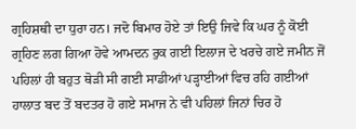ਗ੍ਰਹਿਸ਼ਥੀ ਦਾ ਧੁਰਾ ਹਨ। ਜਦੋ ਬਿਮਾਰ ਹੋਏ ਤਾਂ ਇਉ ਜਿਵੇ ਕਿ ਘਰ ਨੂੰ ਕੋਈ ਗ੍ਰਹਿਣ ਲਗ ਗਿਆ ਹੋਵੇ ਆਮਦਨ ਰੁਕ ਗਈ ਇਲਾਜ ਦੇ ਖਰਚੇ ਗਏ ਜਮੀਨ ਜੋਂ ਪਹਿਲਾਂ ਹੀ ਬਹੁਤ ਥੋੜੀ ਸੀ ਗਈ ਸਾਡੀਆਂ ਪੜ੍ਹਾਈਆਂ ਵਿਚ ਰਹਿ ਗਈਆਂ ਹਾਲਾਤ ਬਦ ਤੋਂ ਬਦਤਰ ਹੋ ਗਏ ਸਮਾਜ ਨੇ ਵੀ ਪਹਿਲਾਂ ਜਿਨਾਂ ਚਿਰ ਹੋ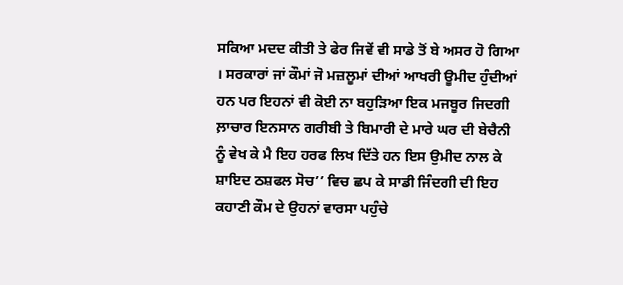ਸਕਿਆ ਮਦਦ ਕੀਤੀ ਤੇ ਫੇਰ ਜਿਵੇਂ ਵੀ ਸਾਡੇ ਤੋਂ ਬੇ ਅਸਰ ਹੋ ਗਿਆ । ਸਰਕਾਰਾਂ ਜਾਂ ਕੌਮਾਂ ਜੋ ਮਜ਼ਲੂਮਾਂ ਦੀਆਂ ਆਖਰੀ ਊਮੀਦ ਹੁੰਦੀਆਂ ਹਨ ਪਰ ਇਹਨਾਂ ਵੀ ਕੋਈ ਨਾ ਬਹੁੜਿਆ ਇਕ ਮਜਬੂਰ ਜਿਦਗੀ ਲ਼ਾਚਾਰ ਇਨਸਾਨ ਗਰੀਬੀ ਤੇ ਬਿਮਾਰੀ ਦੇ ਮਾਰੇ ਘਰ ਦੀ ਬੇਚੈਨੀ ਨੂੰ ਵੇਖ ਕੇ ਮੈ ਇਹ ਹਰਫ ਲਿਖ ਦਿੱਤੇ ਹਨ ਇਸ ਉਮੀਦ ਨਾਲ ਕੇ ਸ਼ਾਇਦ ਠਸ਼ਫਲ ਸੋਚ’’ ਵਿਚ ਛਪ ਕੇ ਸਾਡੀ ਜਿੰਦਗੀ ਦੀ ਇਹ ਕਹਾਣੀ ਕੌਮ ਦੇ ਉਹਨਾਂ ਵਾਰਸਾ ਪਹੁੰਚੇ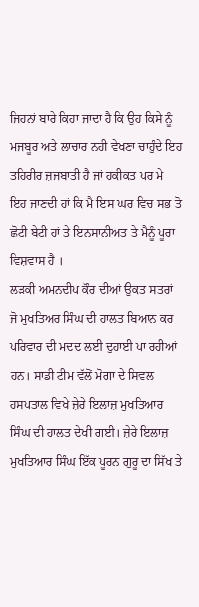ਜਿਹਨਾਂ ਬਾਰੇ ਕਿਹਾ ਜਾਦਾ ਹੈ ਕਿ ਉਹ ਕਿਸੇ ਨੂੰ ਮਜਬੂਰ ਅਤੇ ਲਾਚਾਰ ਨਹੀ ਵੇਖਣਾ ਚਾਹੁੰਦੇ ਇਹ ਤਹਿਰੀਰ ਜ਼ਜਬਾਤੀ ਹੈ ਜਾਂ ਹਕੀਕਤ ਪਰ ਮੇ ਇਹ ਜਾਣਦੀ ਹਾਂ ਕਿ ਮੈ ਇਸ ਘਰ ਵਿਚ ਸਭ ਤੋ ਛੋਟੀ ਬੇਟੀ ਹਾਂ ਤੇ ਇਨਸਾਨੀਅਤ ਤੇ ਮੈਨੂੰ ਪੂਰਾ ਵਿਸ਼ਵਾਸ ਹੈ ।
ਲੜਕੀ ਅਮਨਦੀਪ ਕੌਰ ਦੀਆਂ ਉਕਤ ਸਤਰਾਂ ਜੋ ਮੁਖਤਿਅਰ ਸਿੰਘ ਦੀ ਹਾਲਤ ਬਿਆਨ ਕਰ ਪਰਿਵਾਰ ਦੀ ਮਦਦ ਲਈ ਦੁਹਾਈ ਪਾ ਰਹੀਆਂ ਹਨ। ਸਾਡੀ ਟੀਮ ਵੱਲੋਂ ਮੋਗਾ ਦੇ ਸਿਵਲ ਹਸਪਤਾਲ ਵਿਖੇ ਜ਼ੇਰੇ ਇਲਾਜ਼ ਮੁਖਤਿਆਰ ਸਿੰਘ ਦੀ ਹਾਲਤ ਦੇਖੀ ਗਈ। ਜ਼ੇਰੇ ਇਲਾਜ਼ ਮੁਖਤਿਆਰ ਸਿੰਘ ਇੱਕ ਪੂਰਨ ਗੁਰੂ ਦਾ ਸਿੱਖ ਤੇ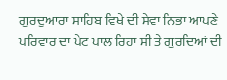ਗੁਰਦੁਆਰਾ ਸਾਹਿਬ ਵਿਖੇ ਦੀ ਸੇਵਾ ਨਿਭਾ ਆਪਣੇ ਪਰਿਵਾਰ ਦਾ ਪੇਟ ਪਾਲ ਰਿਹਾ ਸੀ ਤੇ ਗੁਰਦਿਆਂ ਦੀ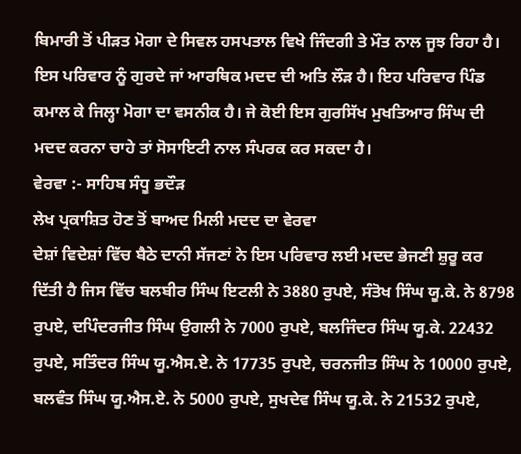ਬਿਮਾਰੀ ਤੋਂ ਪੀੜਤ ਮੋਗਾ ਦੇ ਸਿਵਲ ਹਸਪਤਾਲ ਵਿਖੇ ਜਿੰਦਗੀ ਤੇ ਮੌਤ ਨਾਲ ਜੂਝ ਰਿਹਾ ਹੈ। ਇਸ ਪਰਿਵਾਰ ਨੂੰ ਗੁਰਦੇ ਜਾਂ ਆਰਥਿਕ ਮਦਦ ਦੀ ਅਤਿ ਲੌੜ ਹੈ। ਇਹ ਪਰਿਵਾਰ ਪਿੰਡ ਕਮਾਲ ਕੇ ਜਿਲ੍ਹਾ ਮੋਗਾ ਦਾ ਵਸਨੀਕ ਹੈ। ਜੇ ਕੋਈ ਇਸ ਗੁਰਸਿੱਖ ਮੁਖਤਿਆਰ ਸਿੰਘ ਦੀ ਮਦਦ ਕਰਨਾ ਚਾਹੇ ਤਾਂ ਸੋਸਾਇਟੀ ਨਾਲ ਸੰਪਰਕ ਕਰ ਸਕਦਾ ਹੈ।
ਵੇਰਵਾ :- ਸਾਹਿਬ ਸੰਧੂ ਭਦੌੜ
ਲੇਖ ਪ੍ਰਕਾਸ਼ਿਤ ਹੋਣ ਤੋਂ ਬਾਅਦ ਮਿਲੀ ਮਦਦ ਦਾ ਵੇਰਵਾ
ਦੇਸ਼ਾਂ ਵਿਦੇਸ਼ਾਂ ਵਿੱਚ ਬੈਠੇ ਦਾਨੀ ਸੱਜਣਾਂ ਨੇ ਇਸ ਪਰਿਵਾਰ ਲਈ ਮਦਦ ਭੇਜਣੀ ਸ਼ੁਰੂ ਕਰ ਦਿੱਤੀ ਹੈ ਜਿਸ ਵਿੱਚ ਬਲਬੀਰ ਸਿੰਘ ਇਟਲੀ ਨੇ 3880 ਰੁਪਏ, ਸੰਤੋਖ ਸਿੰਘ ਯੂ.ਕੇ. ਨੇ 8798 ਰੁਪਏ, ਦਪਿੰਦਰਜੀਤ ਸਿੰਘ ਉਗਲੀ ਨੇ 7000 ਰੁਪਏ, ਬਲਜਿੰਦਰ ਸਿੰਘ ਯੂ.ਕੇ. 22432 ਰੁਪਏ, ਸਤਿੰਦਰ ਸਿੰਘ ਯੂ.ਐਸ.ਏ. ਨੇ 17735 ਰੁਪਏ, ਚਰਨਜੀਤ ਸਿੰਘ ਨੇ 10000 ਰੁਪਏ, ਬਲਵੰਤ ਸਿੰਘ ਯੂ.ਐਸ.ਏ. ਨੇ 5000 ਰੁਪਏ, ਸੁਖਦੇਵ ਸਿੰਘ ਯੂ.ਕੇ. ਨੇ 21532 ਰੁਪਏ,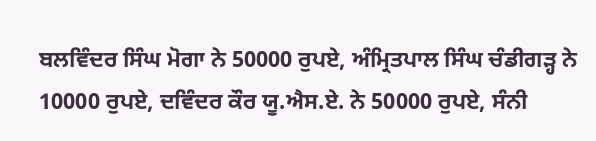ਬਲਵਿੰਦਰ ਸਿੰਘ ਮੋਗਾ ਨੇ 50000 ਰੁਪਏ, ਅੰਮ੍ਰਿਤਪਾਲ ਸਿੰਘ ਚੰਡੀਗੜ੍ਹ ਨੇ 10000 ਰੁਪਏ, ਦਵਿੰਦਰ ਕੌਰ ਯੂ.ਐਸ.ਏ. ਨੇ 50000 ਰੁਪਏ, ਸੰਨੀ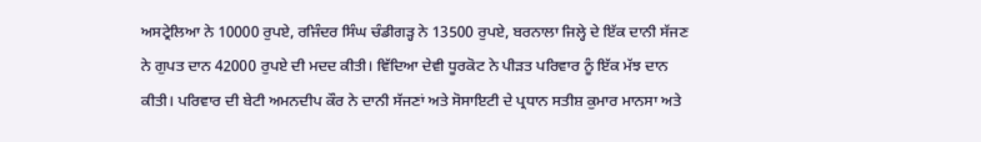ਅਸਟ੍ਰੇਲਿਆ ਨੇ 10000 ਰੁਪਏ, ਰਜਿੰਦਰ ਸਿੰਘ ਚੰਡੀਗੜ੍ਹ ਨੇ 13500 ਰੁਪਏ, ਬਰਨਾਲਾ ਜਿਲ੍ਹੇ ਦੇ ਇੱਕ ਦਾਨੀ ਸੱਜਣ ਨੇ ਗੁਪਤ ਦਾਨ 42000 ਰੁਪਏ ਦੀ ਮਦਦ ਕੀਤੀ। ਵਿੱਦਿਆ ਦੇਵੀ ਧੂਰਕੋਟ ਨੇ ਪੀੜਤ ਪਰਿਵਾਰ ਨੂੰ ਇੱਕ ਮੱਝ ਦਾਨ ਕੀਤੀ। ਪਰਿਵਾਰ ਦੀ ਬੇਟੀ ਅਮਨਦੀਪ ਕੌਰ ਨੇ ਦਾਨੀ ਸੱਜਣਾਂ ਅਤੇ ਸੋਸਾਇਟੀ ਦੇ ਪ੍ਰਧਾਨ ਸਤੀਸ਼ ਕੁਮਾਰ ਮਾਨਸਾ ਅਤੇ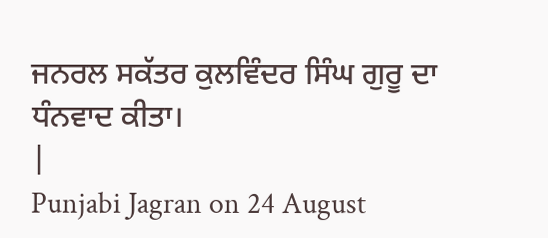ਜਨਰਲ ਸਕੱਤਰ ਕੁਲਵਿੰਦਰ ਸਿੰਘ ਗੁਰੂ ਦਾ ਧੰਨਵਾਦ ਕੀਤਾ।
|
Punjabi Jagran on 24 August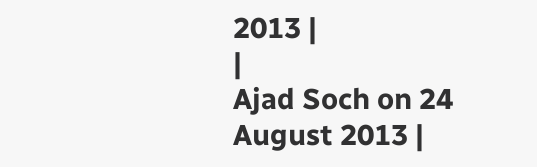2013 |
|
Ajad Soch on 24 August 2013 |